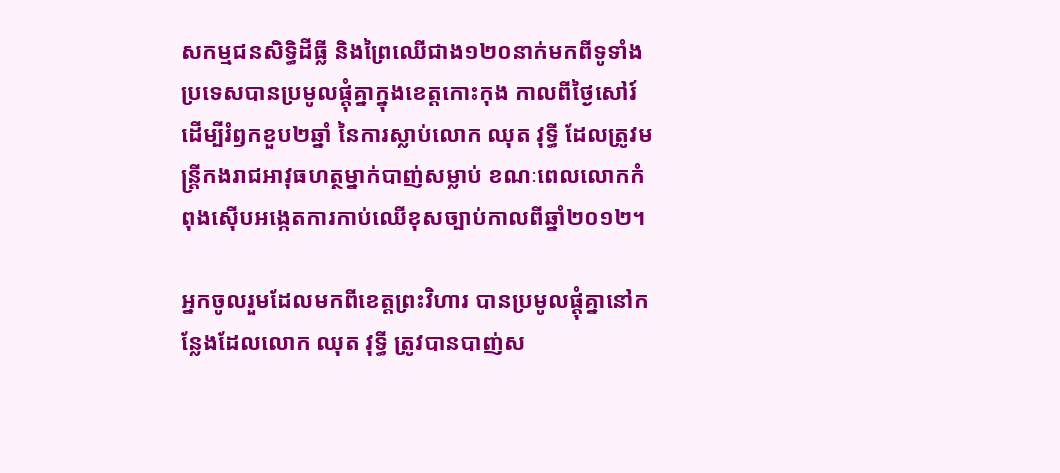សកម្មជនសិទ្ធិដីធ្លី និងព្រៃឈើជាង១២០នាក់មកពីទូទាំងប្រទេសបានប្រមូលផ្ដុំគ្នាក្នុងខេត្តកោះកុង កាលពីថ្ងៃសៅរ៍ ដើម្បីរំឭកខួប២ឆ្នាំ នៃការស្លាប់លោក ឈុត វុទ្ធី ដែលត្រូវមន្ត្រីកងរាជអាវុធហត្ថម្នាក់បាញ់សម្លាប់ ខណៈពេលលោកកំពុងស៊ើបអង្កេតការកាប់ឈើខុសច្បាប់កាលពីឆ្នាំ២០១២។

អ្នកចូលរួមដែលមកពីខេត្តព្រះវិហារ បានប្រមូលផ្ដុំគ្នានៅកន្លែងដែលលោក ឈុត វុទ្ធី ត្រូវបានបាញ់ស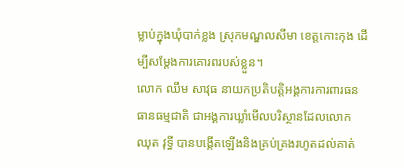ម្លាប់ក្នុងឃុំបាក់ខ្លង ស្រុកមណ្ឌលសីមា ខេត្តកោះកុង ដើម្បីសម្ដែងការគោរពរបស់ខ្លួន។
លោក ឈឹម សាវុធ នាយកប្រតិបត្តិអង្គការការពារធនធានធម្មជាតិ ជាអង្គការឃ្លាំមើលបរិស្ថានដែលលោក ឈុត វុទ្ធី បានបង្កើតឡើងនិងគ្រប់គ្រងរហូតដល់គាត់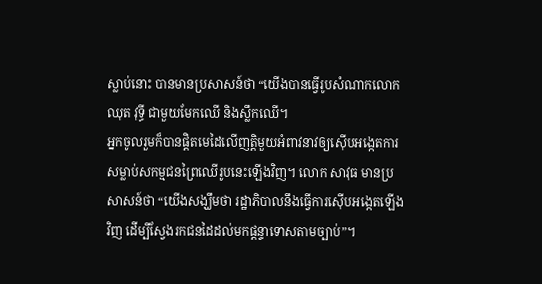ស្លាប់នោះ បានមានប្រសាសន៍ថា “យើងបានធ្វើរូបសំណាកលោក ឈុត វុទ្ធី ជាមួយមែកឈើ និងស្លឹកឈើ។
អ្នកចូលរួមក៏បានផ្ដិតមេដៃលើញត្តិមួយអំពាវនាវឲ្យស៊ើបអង្កេតការសម្លាប់សកម្មជនព្រៃឈើរូបនេះឡើងវិញ។ លោក សាវុធ មានប្រសាសន៍ថា “យើងសង្ឃឹមថា រដ្ឋាភិបាលនឹងធ្វើការស៊ើបអង្កេតឡើងវិញ ដើម្បីស្វែងរកជនដៃដល់មកផ្ដន្ទាទោសតាមច្បាប់”។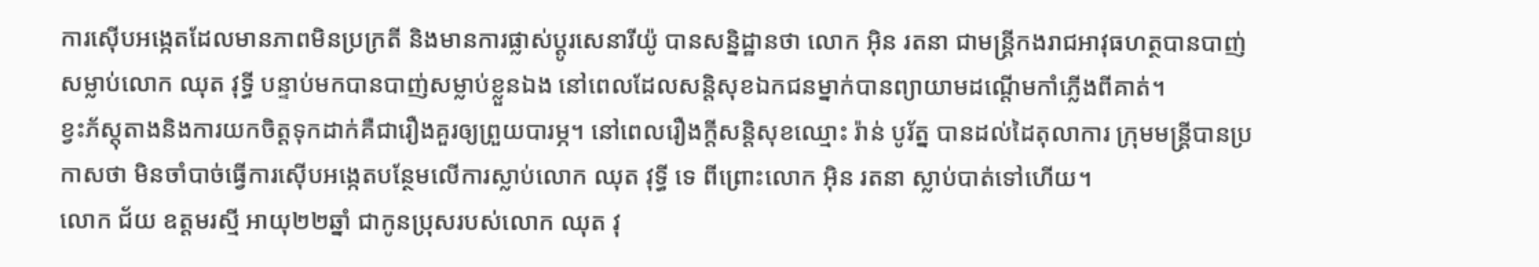ការស៊ើបអង្កេតដែលមានភាពមិនប្រក្រតី និងមានការផ្លាស់ប្ដូរសេនារីយ៉ូ បានសន្និដ្ឋានថា លោក អុិន រតនា ជាមន្ត្រីកងរាជអាវុធហត្ថបានបាញ់សម្លាប់លោក ឈុត វុទ្ធី បន្ទាប់មកបានបាញ់សម្លាប់ខ្លួនឯង នៅពេលដែលសន្តិសុខឯកជនម្នាក់បានព្យាយាមដណ្តើមកាំភ្លើងពីគាត់។
ខ្វះភ័ស្តុតាងនិងការយកចិត្តទុកដាក់គឺជារឿងគួរឲ្យព្រួយបារម្ភ។ នៅពេលរឿងក្តីសន្តិសុខឈ្មោះ រ៉ាន់ បូរ័ត្ន បានដល់ដៃតុលាការ ក្រុមមន្ត្រីបានប្រកាសថា មិនចាំបាច់ធ្វើការស៊ើបអង្កេតបន្ថែមលើការស្លាប់លោក ឈុត វុទ្ធី ទេ ពីព្រោះលោក អុិន រតនា ស្លាប់បាត់ទៅហើយ។
លោក ជ័យ ឧត្តមរស្មី អាយុ២២ឆ្នាំ ជាកូនប្រុសរបស់លោក ឈុត វុ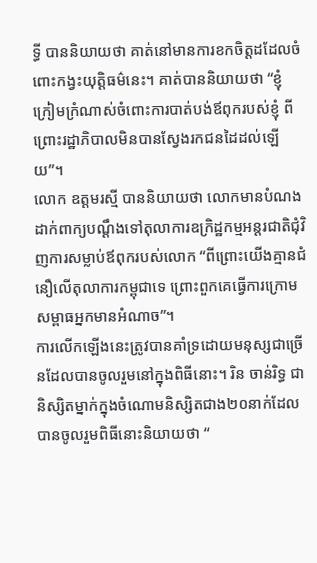ទ្ធី បាននិយាយថា គាត់នៅមានការខកចិត្តដដែលចំពោះកង្វះយុត្តិធម៌នេះ។ គាត់បាននិយាយថា “ខ្ញុំក្រៀមក្រំណាស់ចំពោះការបាត់បង់ឪពុករបស់ខ្ញុំ ពីព្រោះរដ្ឋាភិបាលមិនបានស្វែងរកជនដៃដល់ឡើយ”។
លោក ឧត្តមរស្មី បាននិយាយថា លោកមានបំណងដាក់ពាក្យបណ្ដឹងទៅតុលាការឧក្រិដ្ឋកម្មអន្តរជាតិជុំវិញការសម្លាប់ឪពុករបស់លោក “ពីព្រោះយើងគ្មានជំនឿលើតុលាការកម្ពុជាទេ ព្រោះពួកគេធ្វើការក្រោមសម្ពាធអ្នកមានអំណាច”។
ការលើកឡើងនេះត្រូវបានគាំទ្រដោយមនុស្សជាច្រើនដែលបានចូលរួមនៅក្នុងពិធីនោះ។ រិន ចាន់រិទ្ធ ជានិស្សិតម្នាក់ក្នុងចំណោមនិស្សិតជាង២០នាក់ដែលបានចូលរួមពិធីនោះនិយាយថា “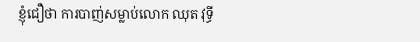ខ្ញុំជឿថា ការបាញ់សម្លាប់លោក ឈុត វុទ្ធី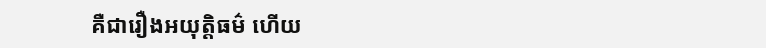គឺជារឿងអយុត្តិធម៌ ហើយ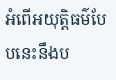អំពើអយុត្តិធម៌បែបនេះនឹងប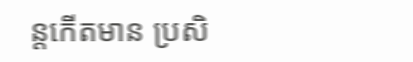ន្តកើតមាន ប្រសិ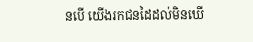នបើ យើងរកជនដៃដល់មិនឃើ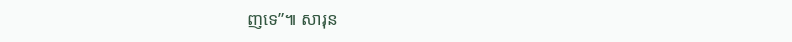ញទេ”៕ សារុន